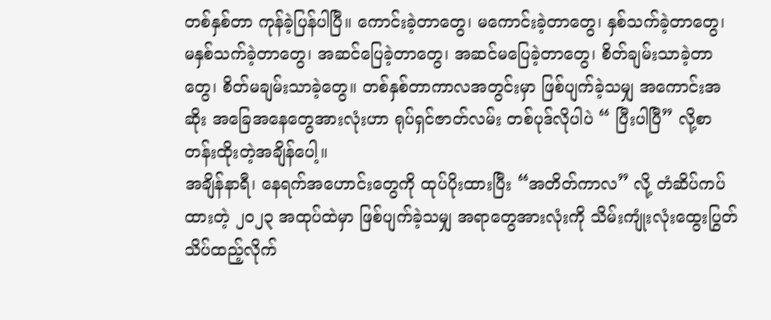တစ်နှစ်တာ ကုန်ခဲ့ပြန်ပါပြီ။ ကောင်းခဲ့တာတွေ၊ မကောင်းခဲ့တာတွေ၊ နှစ်သက်ခဲ့တာတွေ၊ မနှစ်သက်ခဲ့တာတွေ၊ အဆင်ပြေခဲ့တာတွေ၊ အဆင်မပြေခဲ့တာတွေ၊ စိတ်ချမ်းသာခဲ့တာတွေ၊ စိတ်မချမ်းသာခဲ့တွေ။ တစ်နှစ်တာကာလအတွင်းမှာ ဖြစ်ပျက်ခဲ့သမျှ အကောင်းအဆိုး အခြေအနေတွေအားလုံးဟာ ရုပ်ရှင်ဇာတ်လမ်း တစ်ပုဒ်လိုပါပဲ “ ပြီးပါပြီ” လို့စာတန်းထိုးတဲ့အချိန်ပေါ့။
အချိန်နာရီ၊ နေရက်အဟောင်းတွေကို ထုပ်ပိုးထားပြီး “အတိတ်ကာလ” လို့ တံဆိပ်ကပ်ထားတဲ့ ၂၀၂၃ အထုပ်ထဲမှာ ဖြစ်ပျက်ခဲ့သမျှ အရာတွေအားလုံးကို သိမ်းကျုံးလုံးထွေးပြွတ်သိပ်ထည့်လိုက်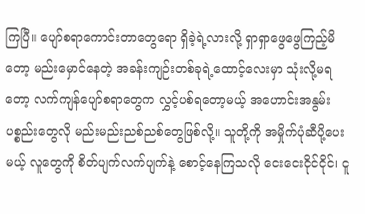ကြပြီ။ ပျော်စရာကောင်းတာတွေရော ရှိခဲ့ရဲ့လားလို့ ရှာရှာဖွေဖွေကြည့်မိတော့ မည်းမှောင်နေတဲ့ အခန်းကျဉ်းတစ်ခုရဲ့ထောင့်လေးမှာ သုံးလို့မရတော့ လက်ကျန်ပျော်စရာတွေက လွှင့်ပစ်ရတော့မယ့် အဟောင်းအနွမ်းပစ္စည်းတွေလို မည်းမည်းညစ်ညစ်တွေဖြစ်လို့။ သူတို့ကို အမှိုက်ပုံဆီပို့ပေးမယ့် လူတွေကို စိတ်ပျက်လက်ပျက်နဲ့ စောင့်နေကြသလို ငေးငေးငိုင်ငိုင်၊ ငူ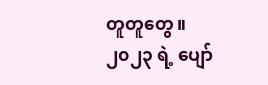တူတူတွေ။ ၂၀၂၃ ရဲ့ ပျော်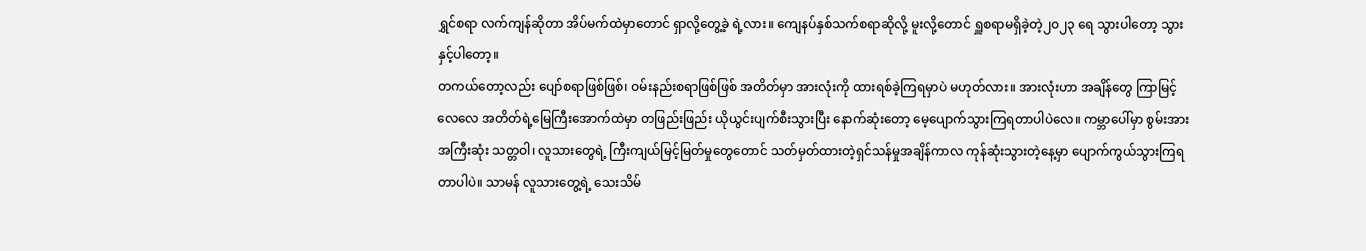ရွှင်စရာ လက်ကျန်ဆိုတာ အိပ်မက်ထဲမှာတောင် ရှာလို့တွေ့ခဲ့ ရဲ့လား။ ကျေနပ်နှစ်သက်စရာဆိုလို့ မူးလို့တောင် ရှူစရာမရှိခဲ့တဲ့၂၀၂၃ ရေ သွားပါတော့ သွားနှင့်ပါတော့။
တကယ်တော့လည်း ပျော်စရာဖြစ်ဖြစ်၊ ဝမ်းနည်းစရာဖြစ်ဖြစ် အတိတ်မှာ အားလုံးကို ထားရစ်ခဲ့ကြရမှာပဲ မဟုတ်လား။ အားလုံးဟာ အချိန်တွေ ကြာမြင့် လေလေ အတိတ်ရဲ့မြေကြီးအောက်ထဲမှာ တဖြည်းဖြည်း ယိုယွင်းပျက်စီးသွားပြီး နောက်ဆုံးတော့ မေ့ပျောက်သွားကြရတာပါပဲလေ။ ကမ္ဘာပေါ်မှာ စွမ်းအားအကြီးဆုံး သတ္တဝါ၊ လူသားတွေရဲ့ ကြီးကျယ်မြင့်မြတ်မှုတွေတောင် သတ်မှတ်ထားတဲ့ရှင်သန်မှုအချိန်ကာလ ကုန်ဆုံးသွားတဲ့နေ့မှာ ပျောက်ကွယ်သွားကြရတာပါပဲ။ သာမန် လူသားတွေ့ရဲ့ သေးသိမ်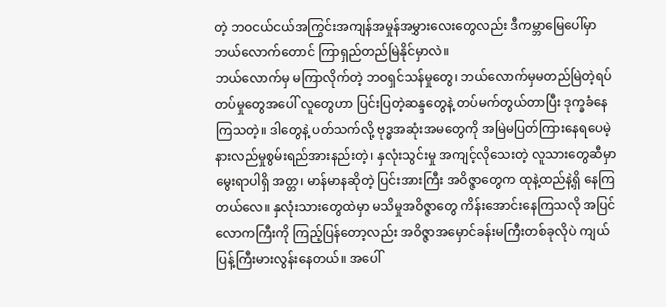တဲ့ ဘဝငယ်ငယ်အကြွင်းအကျန်အမှုန်အမွှားလေးတွေလည်း ဒီကမ္ဘာမြေပေါ်မှာ ဘယ်လောက်တောင် ကြာရှည်တည်မြဲနိုင်မှာလဲ။
ဘယ်လောက်မှ မကြာလိုက်တဲ့ ဘဝရှင်သန်မှုတွေ၊ ဘယ်လောက်မှမတည်မြဲတဲ့ရပ်တပ်မှုတွေအပေါ် လူတွေဟာ ပြင်းပြတဲ့ဆန္ဒတွေနဲ့ တပ်မက်တွယ်တာပြီး ဒုက္ခခံနေကြသတဲ့။ ဒါတွေနဲ့ ပတ်သက်လို့ ဗုဒ္ဓအဆုံးအမတွေကို အမြဲမပြတ်ကြားနေရပေမဲ့ နားလည်မှုစွမ်းရည်အားနည်းတဲ့၊ နှလုံးသွင်းမှု အကျင့်လိုသေးတဲ့ လူသားတွေဆီမှာ မွေးရာပါရှိ အတ္တ၊ မာန်မာနဆိုတဲ့ ပြင်းအားကြီး အဝိဇ္ဇာတွေက ထုနဲ့ထည်နဲ့ရှိ နေကြတယ်လေ။ နှလုံးသားတွေထဲမှာ မသိမှုအဝိဇ္ဇာတွေ ကိန်းအောင်းနေကြသလို အပြင်လောကကြီးကို ကြည့်ပြန်တော့လည်း အဝိဇ္ဇာအမှောင်ခန်းမကြီးတစ်ခုလိုပဲ ကျယ်ပြန့်ကြီးမားလွန်းနေတယ်။ အပေါ်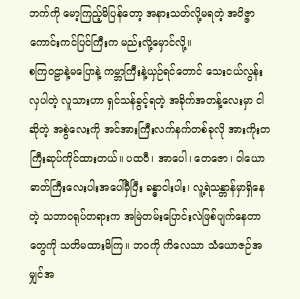ဘက်ကို မော့ကြည့်မိပြန်တော့ အနားသတ်လို့မရတဲ့ အဝိဇ္ဇာကောင်းကင်ပြင်ကြီးက မည်းလို့မှောင်လို့။
စကြဝဠာနဲ့မပြောနဲ့ ကမ္ဘာကြီးနဲ့ယှဉ်ရင်တောင် သေးငယ်လွန်းလှပါတဲ့ လူသားဟာ ရှင်သန်ခွင့်ရတဲ့ အခိုက်အတန့်လေးမှာ ငါဆိုတဲ့ အစွဲလေးကို အင်အားကြီးလက်နက်တစ်ခုလို အားကိုးတကြီးဆုပ်ကိုင်ထားတယ်။ ပထဝီ၊ အာပေါ၊ တေဇော၊ ဝါယော ဓာတ်ကြီးလေးပါးအပေါ်မှီပြီး ခန္ဓာငါးပါး၊ လူ့ရဲသန္တာန်မှာရှိနေတဲ့ သဘာဝရုပ်တရားက အမြဲတမ်းပြောင်းလဲဖြစ်ပျက်နေတာတွေကို သတိမထားမိကြ။ ဘဝကို ကိလေသာ သံယောဇဉ်အမျှင်အ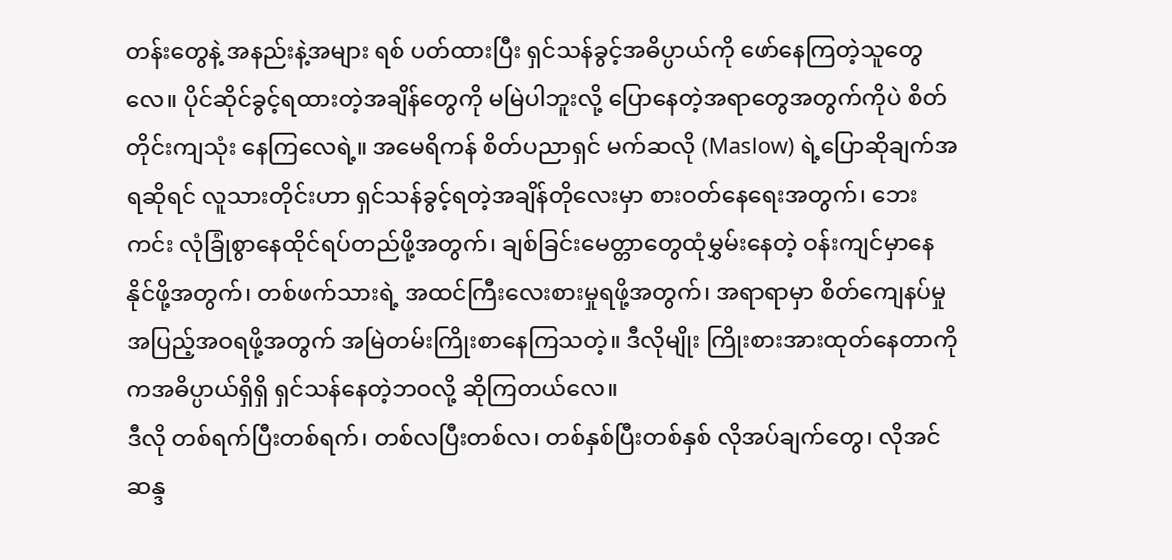တန်းတွေနဲ့ အနည်းနဲ့အများ ရစ် ပတ်ထားပြီး ရှင်သန်ခွင့်အဓိပ္ပာယ်ကို ဖော်နေကြတဲ့သူတွေလေ။ ပိုင်ဆိုင်ခွင့်ရထားတဲ့အချိန်တွေကို မမြဲပါဘူးလို့ ပြောနေတဲ့အရာတွေအတွက်ကိုပဲ စိတ်တိုင်းကျသုံး နေကြလေရဲ့။ အမေရိကန် စိတ်ပညာရှင် မက်ဆလို (Maslow) ရဲ့ပြောဆိုချက်အရဆိုရင် လူသားတိုင်းဟာ ရှင်သန်ခွင့်ရတဲ့အချိန်တိုလေးမှာ စားဝတ်နေရေးအတွက်၊ ဘေးကင်း လုံခြုံစွာနေထိုင်ရပ်တည်ဖို့အတွက်၊ ချစ်ခြင်းမေတ္တာတွေထုံမွှမ်းနေတဲ့ ဝန်းကျင်မှာနေနိုင်ဖို့အတွက်၊ တစ်ဖက်သားရဲ့ အထင်ကြီးလေးစားမှုရဖို့အတွက်၊ အရာရာမှာ စိတ်ကျေနပ်မှုအပြည့်အဝရဖို့အတွက် အမြဲတမ်းကြိုးစာနေကြသတဲ့။ ဒီလိုမျိုး ကြိုးစားအားထုတ်နေတာကိုကအဓိပ္ပာယ်ရှိရှိ ရှင်သန်နေတဲ့ဘဝလို့ ဆိုကြတယ်လေ။
ဒီလို တစ်ရက်ပြီးတစ်ရက်၊ တစ်လပြီးတစ်လ၊ တစ်နှစ်ပြီးတစ်နှစ် လိုအပ်ချက်တွေ၊ လိုအင်ဆန္ဒ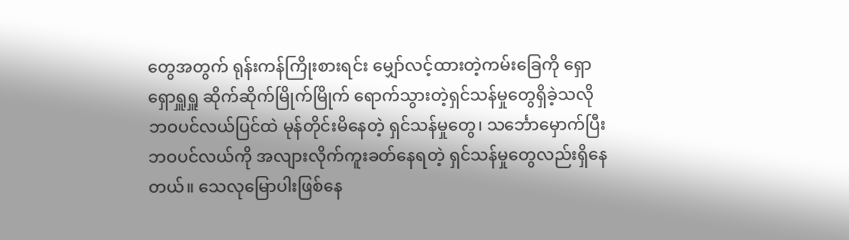တွေအတွက် ရုန်းကန်ကြိုးစားရင်း မျှော်လင့်ထားတဲ့ကမ်းခြေကို ရှောရှောရှူရှူ ဆိုက်ဆိုက်မြိုက်မြိုက် ရောက်သွားတဲ့ရှင်သန်မှုတွေရှိခဲ့သလို
ဘဝပင်လယ်ပြင်ထဲ မုန်တိုင်းမိနေတဲ့ ရှင်သန်မှုတွေ၊ သင်္ဘောမှောက်ပြီး ဘဝပင်လယ်ကို အလျားလိုက်ကူးခတ်နေရတဲ့ ရှင်သန်မှုတွေလည်းရှိနေတယ်။ သေလုမြောပါးဖြစ်နေ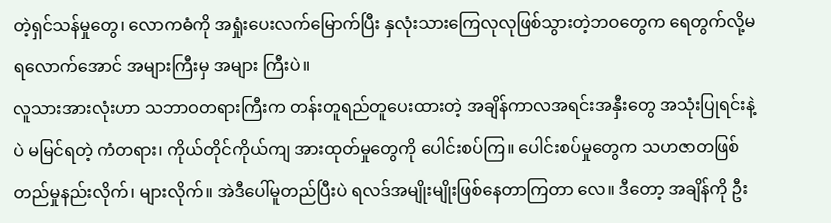တဲ့ရှင်သန်မှုတွေ၊ လောကဓံကို အရှုံးပေးလက်မြောက်ပြီး နှလုံးသားကြေလုလုဖြစ်သွားတဲ့ဘဝတွေက ရေတွက်လို့မရလောက်အောင် အများကြီးမှ အများ ကြီးပဲ။
လူသားအားလုံးဟာ သဘာဝတရားကြီးက တန်းတူရည်တူပေးထားတဲ့ အချိန်ကာလအရင်းအနှီးတွေ အသုံးပြုရင်းနဲ့ပဲ မမြင်ရတဲ့ ကံတရား၊ ကိုယ်တိုင်ကိုယ်ကျ အားထုတ်မှုတွေကို ပေါင်းစပ်ကြ။ ပေါင်းစပ်မှုတွေက သဟဇာတဖြစ်တည်မှုနည်းလိုက်၊ များလိုက်။ အဲဒီပေါ်မူတည်ပြီးပဲ ရလဒ်အမျိုးမျိုးဖြစ်နေတာကြတာ လေ။ ဒီတော့ အချိန်ကို ဦး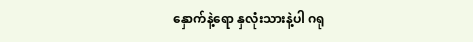နှောက်နဲ့ရော နှလုံးသားနဲ့ပါ ဂရု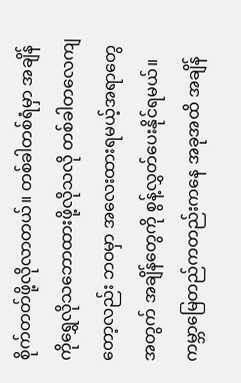စိုက်တတ်ဖို့လိုလာတယ်။ တစ်ခါတစ်ရံမှာ အချိန်ကိုရွှေလိုသဘောထားဖို့လိုသလို တစ်ခါတလေကျတော့လည်း ဘဝမှာ အလေးထားရမယ့်အရာတွေအတွက် အချိန်တွေကို စွန့်လွှတ်ပေးနိုင်ရမယ်။
ကမ္ဘာမြေတည်ကတည်းကနေ အခုအထိ အချိန်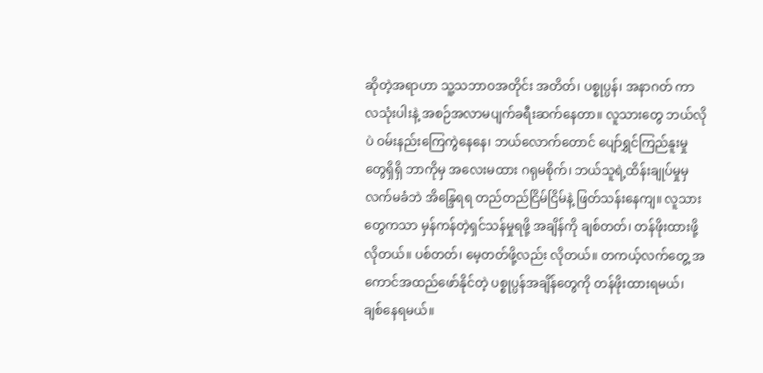ဆိုတဲ့အရာဟာ သူ့သဘာဝအတိုင်း အတိတ်၊ ပစ္စုပ္ပန်၊ အနာဂတ် ကာလသုံးပါးနဲ့ အစဉ်အလာမပျက်ခရီးဆက်နေတာ။ လူသားတွေ ဘယ်လိုပဲ ဝမ်းနည်းကြေကွဲနေနေ၊ ဘယ်လောက်တောင် ပျော်ရွှင်ကြည်နူးမှုတွေရှိရှိ ဘာကိုမှ အလေးမထား ဂရုမစိုက်၊ ဘယ်သူရဲ့ထိန်းချုပ်မှုမှ လက်မခံဘဲ အိန္ဒြေရရ တည်တည်ငြိမ်ငြိမ်နဲ့ ဖြတ်သန်းနေကျ။ လူသားတွေကသာ မှန်ကန်တဲ့ရှင်သန်မှုရဖို့ အချိန်ကို ချစ်တတ်၊ တန်ဖိုးထားဖို့ လိုတယ်။ ပစ်တတ်၊ မေ့တတ်ဖို့လည်း လိုတယ်။ တကယ့်လက်တွေ့ အကောင်အထည်ဖော်နိုင်တဲ့ ပစ္စုပ္ပန်အချိန်တွေကို တန်ဖိုးထားရမယ်၊ ချစ်နေရမယ်။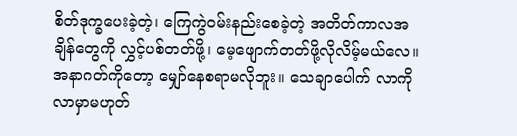စိတ်ဒုက္ခပေးခဲ့တဲ့၊ ကြေကွဲဝမ်းနည်းစေခဲ့တဲ့ အတိတ်ကာလအချိန်တွေကို လွှင့်ပစ်တတ်ဖို့၊ မေ့ဖျောက်တတ်ဖို့လိုလိမ့်မယ်လေ။ အနာဂတ်ကိုတော့ မျှော်နေစရာမလိုဘူး။ သေချာပေါက် လာကိုလာမှာမဟုတ်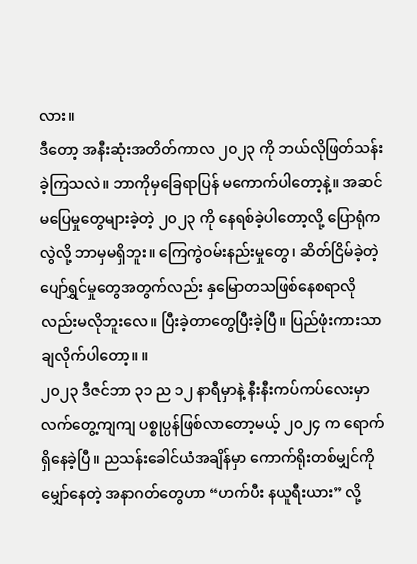လား။
ဒီတော့ အနီးဆုံးအတိတ်ကာလ ၂၀၂၃ ကို ဘယ်လိုဖြတ်သန်းခဲ့ကြသလဲ။ ဘာကိုမှခြေရာပြန် မကောက်ပါတော့နဲ့။ အဆင်မပြေမှုတွေများခဲ့တဲ့ ၂၀၂၃ ကို နေရစ်ခဲ့ပါတော့လို့ ပြောရုံကလွဲလို့ ဘာမှမရှိဘူး။ ကြေကွဲဝမ်းနည်းမှုတွေ၊ ဆိတ်ငြိမ်ခဲ့တဲ့ ပျော်ရွှင်မှုတွေအတွက်လည်း နှမြောတသဖြစ်နေစရာလိုလည်းမလိုဘူးလေ။ ပြီးခဲ့တာတွေပြီးခဲ့ပြီ။ ပြည်ဖုံးကားသာ ချလိုက်ပါတော့။ ။
၂၀၂၃ ဒီဇင်ဘာ ၃၁ ည ၁၂ နာရီမှာနဲ့ နီးနီးကပ်ကပ်လေးမှာ လက်တွေ့ကျကျ ပစ္စုပ္ပန်ဖြစ်လာတော့မယ့် ၂၀၂၄ က ရောက်ရှိနေခဲ့ပြီ။ ညသန်းခေါင်ယံအချိန်မှာ ကောက်ရိုးတစ်မျှင်ကိုမျှော်နေတဲ့ အနာဂတ်တွေဟာ “ဟက်ပီး နယူရီးယား” လို့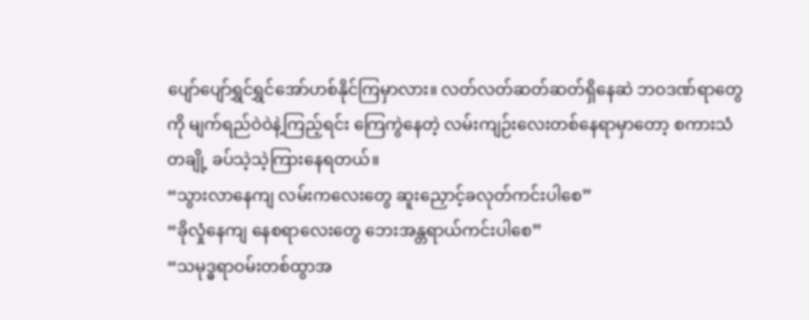ပျော်ပျော်ရွှင်ရွှင်အော်ဟစ်နိုင်ကြမှာလား။ လတ်လတ်ဆတ်ဆတ်ရှိနေဆဲ ဘဝဒဏ်ရာတွေကို မျက်ရည်ဝဲဝဲနဲ့ကြည့်ရင်း ကြေကွဲနေတဲ့ လမ်းကျဉ်းလေးတစ်နေရာမှာတော့ စကားသံတချို့ ခပ်သဲ့သဲ့ကြားနေရတယ်။
“သွားလာနေကျ လမ်းကလေးတွေ ဆူးညှောင့်ခလုတ်ကင်းပါစေ”
“ခိုလှုံနေကျ နေစရာလေးတွေ ဘေးအန္တရာယ်ကင်းပါစေ”
“သမုဒ္ဓရာဝမ်းတစ်ထွာအ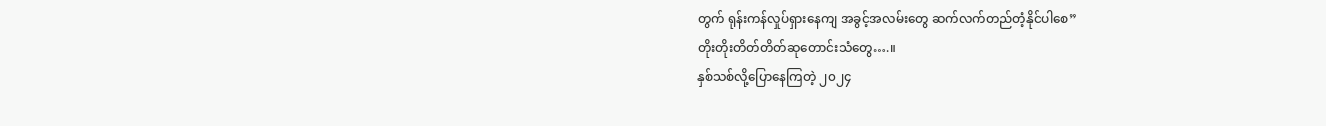တွက် ရုန်းကန်လှုပ်ရှားနေကျ အခွင့်အလမ်းတွေ ဆက်လက်တည်တံ့နိုင်ပါစေ”
တိုးတိုးတိတ်တိတ်ဆုတောင်းသံတွေ….။
နှစ်သစ်လို့ပြောနေကြတဲ့ ၂၀၂၄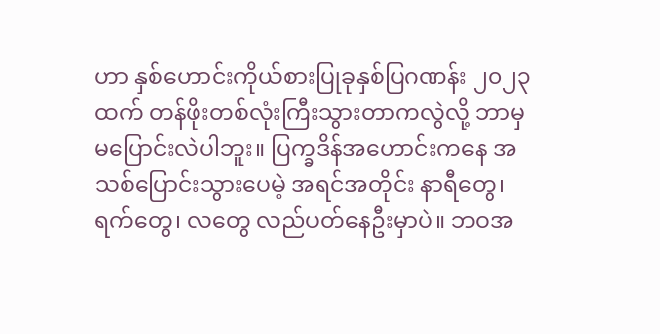ဟာ နှစ်ဟောင်းကိုယ်စားပြုခုနှစ်ပြဂဏန်း ၂၀၂၃ ထက် တန်ဖိုးတစ်လုံးကြီးသွားတာကလွဲလို့ ဘာမှမပြောင်းလဲပါဘူး။ ပြက္ခဒိန်အဟောင်းကနေ အသစ်ပြောင်းသွားပေမဲ့ အရင်အတိုင်း နာရီတွေ၊ ရက်တွေ၊ လတွေ လည်ပတ်နေဦးမှာပဲ။ ဘဝအ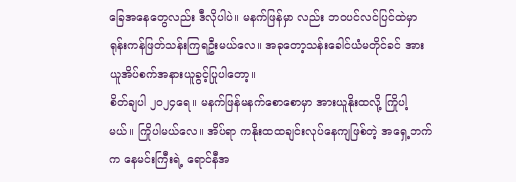ခြေအနေတွေလည်း ဒီလိုပါပဲ။ မနက်ဖြန်မှာ လည်း ဘဝပင်လင်ပြင်ထဲမှာ ရုန်းကန်ဖြတ်သန်းကြရဦးမယ်လေ။ အခုတော့သန်းခေါင်ယံမတိုင်ခင် အားယူအိပ်စက်အနားယူခွင့်ပြုပါတော့။
စိတ်ချပါ ၂၀၂၄ရေ။ မနက်ဖြန်မနက်စောစောမှာ အားယူနိုးထလို့ ကြိုပါ့မယ်။ ကြိုပါမယ်လေ။ အိပ်ရာ ကနိုးထထချင်းလုပ်နေကျဖြစ်တဲ့ အရှေ့ဘက်က နေမင်းကြီးရဲ့ ရောင်နီအ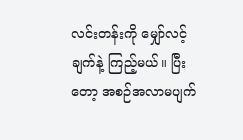လင်းတန်းကို မျှော်လင့်ချက်နဲ့ ကြည့်မယ်။ ပြီးတော့ အစဉ်အလာမပျက်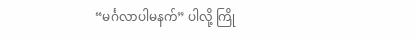“မင်္ဂလာပါမနက်” ပါလို့ ကြို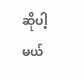ဆိုပါ့မယ်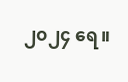၂၀၂၄ ရေ။